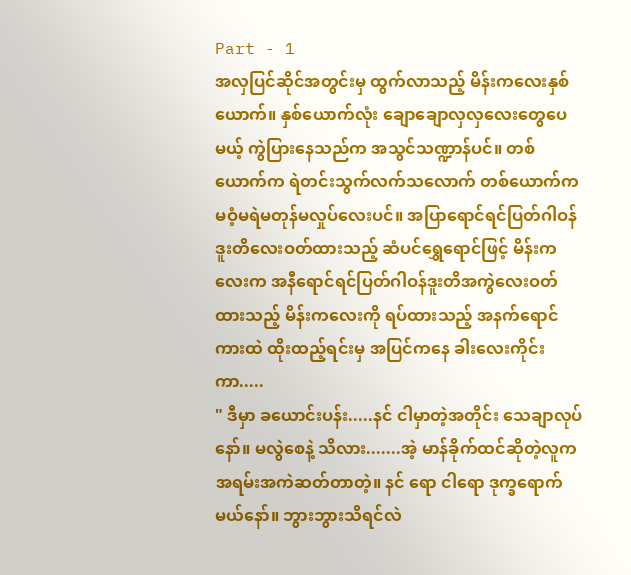Part - 1
အလှပြင်ဆိုင်အတွင်းမှ ထွက်လာသည့် မိန်းကလေးနှစ်ယောက်။ နှစ်ယောက်လုံး ချောချောလှလှလေးတွေပေမယ့် ကွဲပြားနေသည်က အသွင်သဏ္ဍာန်ပင်။ တစ်ယောက်က ရဲတင်းသွက်လက်သလောက် တစ်ယောက်က မဝံ့မရဲမတုန်မလှုပ်လေးပင်။ အပြာရောင်ရင်ပြတ်ဂါဝန်ဒူးတိလေးဝတ်ထားသည့် ဆံပင်ရွှေရောင်ဖြင့် မိန်းကလေးက အနီရောင်ရင်ပြတ်ဂါဝန်ဒူးတိအကွဲလေးဝတ်ထားသည့် မိန်းကလေးကို ရပ်ထားသည့် အနက်ရောင်ကားထဲ ထိုးထည့်ရင်းမှ အပြင်ကနေ ခါးလေးကိုင်းကာ.....
" ဒီမှာ ခယောင်းပန်း.....နင် ငါမှာတဲ့အတိုင်း သေချာလုပ်နော်။ မလွဲစေနဲ့ သိလား.......အဲ့ မာန်ခိုက်ထင်ဆိုတဲ့လူက အရမ်းအကဲဆတ်တာတဲ့။ နင် ရော ငါရော ဒုက္ခရောက်မယ်နော်။ ဘွားဘွားသိရင်လဲ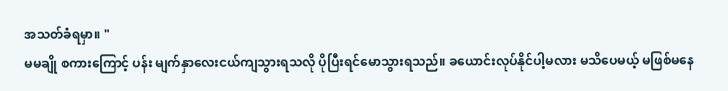အသတ်ခံရမှာ။ "
မမချို စကားကြောင့် ပန်း မျက်နှာလေးငယ်ကျသွားရသလို ပိုပြီးရင်မောသွားရသည်။ ခယောင်းလုပ်နိုင်ပါ့မလား မသိပေမယ့် မဖြစ်မနေ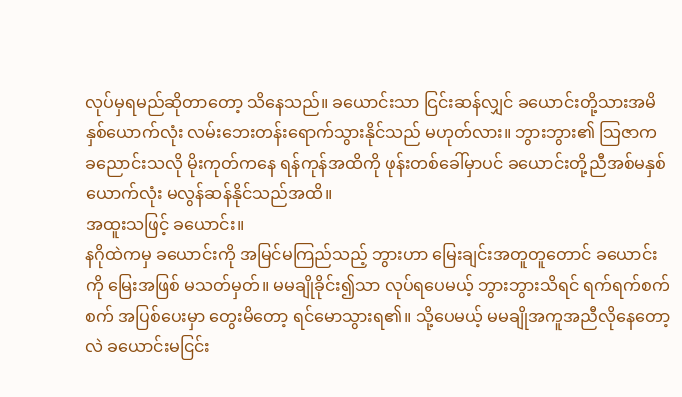လုပ်မှရမည်ဆိုတာတော့ သိနေသည်။ ခယောင်းသာ ငြင်းဆန်လျှင် ခယောင်းတို့သားအမိနှစ်ယောက်လုံး လမ်းဘေးတန်းရောက်သွားနိုင်သည် မဟုတ်လား။ ဘွားဘွား၏ သြဇာက ခညောင်းသလို မိုးကုတ်ကနေ ရန်ကုန်အထိကို ဖုန်းတစ်ခေါ်မှာပင် ခယောင်းတို့ညီအစ်မနှစ်ယောက်လုံး မလွန်ဆန်နိုင်သည်အထိ။
အထူးသဖြင့် ခယောင်း။
နဂိုထဲကမှ ခယောင်းကို အမြင်မကြည်သည့် ဘွားဟာ မြေးချင်းအတူတူတောင် ခယောင်းကို မြေးအဖြစ် မသတ်မှတ်။ မမချိုခိုင်း၍သာ လုပ်ရပေမယ့် ဘွားဘွားသိရင် ရက်ရက်စက်စက် အပြစ်ပေးမှာ တွေးမိတော့ ရင်မောသွားရ၏။ သို့ပေမယ့် မမချိုအကူအညီလိုနေတော့လဲ ခယောင်းမငြင်း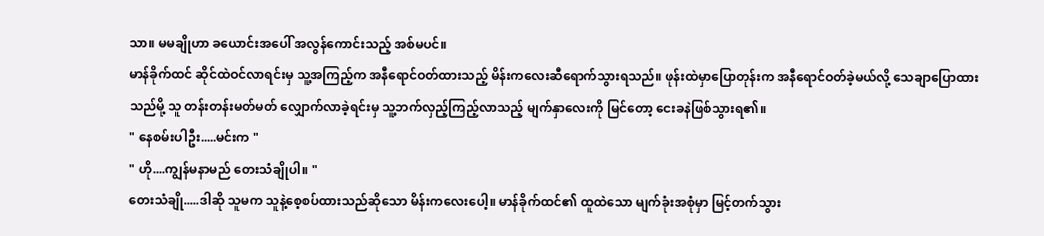သာ။ မမချိုဟာ ခယောင်းအပေါ် အလွန်ကောင်းသည့် အစ်မပင်။
မာန်ခိုက်ထင် ဆိုင်ထဲဝင်လာရင်းမှ သူ့အကြည့်က အနီရောင်ဝတ်ထားသည့် မိန်းကလေးဆီရောက်သွားရသည်။ ဖုန်းထဲမှာပြောတုန်းက အနီရောင်ဝတ်ခဲ့မယ်လို့ သေချာပြောထားသည်မို့ သူ တန်းတန်းမတ်မတ် လျှောက်လာခဲ့ရင်းမှ သူ့ဘက်လှည့်ကြည့်လာသည့် မျက်နှာလေးကို မြင်တော့ ငေးခနဲဖြစ်သွားရ၏။
" နေစမ်းပါဦး.....မင်းက "
" ဟို....ကျွန်မနာမည် တေးသံချိုပါ။ "
တေးသံချို.....ဒါဆို သူမက သူနဲ့စေ့စပ်ထားသည်ဆိုသော မိန်းကလေးပေါ့။ မာန်ခိုက်ထင်၏ ထူထဲသော မျက်ခုံးအစုံမှာ မြင့်တက်သွား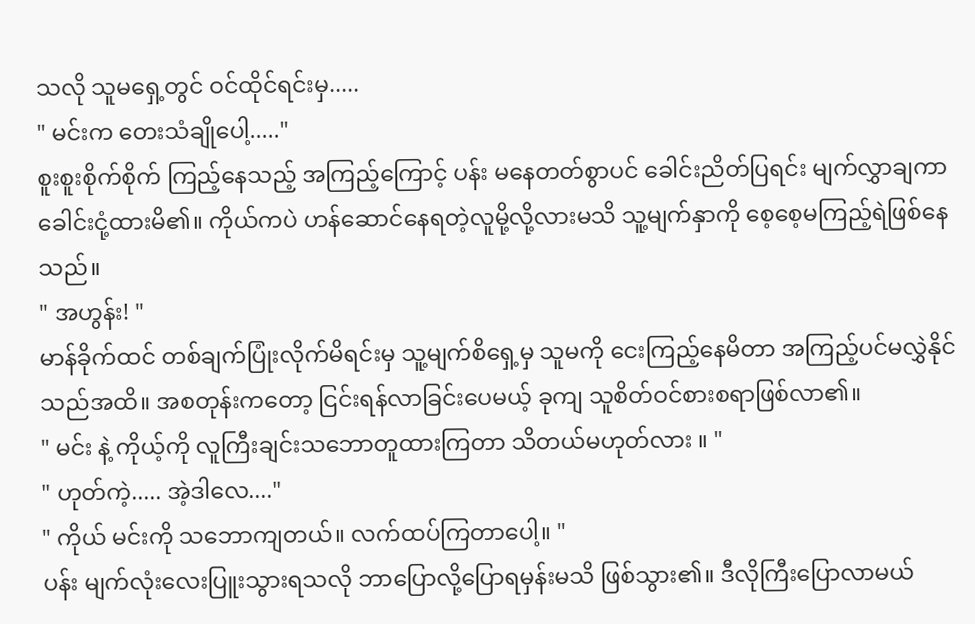သလို သူမရှေ့တွင် ဝင်ထိုင်ရင်းမှ.....
" မင်းက တေးသံချိုပေါ့....."
စူးစူးစိုက်စိုက် ကြည့်နေသည့် အကြည့်ကြောင့် ပန်း မနေတတ်စွာပင် ခေါင်းညိတ်ပြရင်း မျက်လွှာချကာ ခေါင်းငုံ့ထားမိ၏။ ကိုယ်ကပဲ ဟန်ဆောင်နေရတဲ့လူမို့လို့လားမသိ သူ့မျက်နှာကို စေ့စေ့မကြည့်ရဲဖြစ်နေသည်။
" အဟွန်း! "
မာန်ခိုက်ထင် တစ်ချက်ပြုံးလိုက်မိရင်းမှ သူ့မျက်စိရှေ့မှ သူမကို ငေးကြည့်နေမိတာ အကြည့်ပင်မလွှဲနိုင်သည်အထိ။ အစတုန်းကတော့ ငြင်းရန်လာခြင်းပေမယ့် ခုကျ သူစိတ်ဝင်စားစရာဖြစ်လာ၏။
" မင်း နဲ့ ကိုယ့်ကို လူကြီးချင်းသဘောတူထားကြတာ သိတယ်မဟုတ်လား ။ "
" ဟုတ်ကဲ့..... အဲ့ဒါလေ...."
" ကိုယ် မင်းကို သဘောကျတယ်။ လက်ထပ်ကြတာပေါ့။ "
ပန်း မျက်လုံးလေးပြူးသွားရသလို ဘာပြောလို့ပြောရမှန်းမသိ ဖြစ်သွား၏။ ဒီလိုကြီးပြောလာမယ်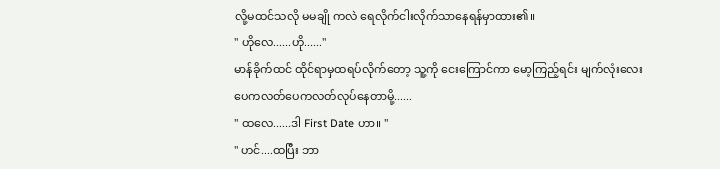လို့မထင်သလို မမချို ကလဲ ရေလိုက်ငါးလိုက်သာနေရန်မှာထား၏။
" ဟိုလေ......ဟို......"
မာန်ခိုက်ထင် ထိုင်ရာမှထရပ်လိုက်တော့ သူ့ကို ငေးကြောင်ကာ မော့ကြည့်ရင်း မျက်လုံးလေးပေကလတ်ပေကလတ်လုပ်နေတာမို့......
" ထလေ......ဒါ First Date ဟာ။ "
" ဟင်....ထပြီး ဘာ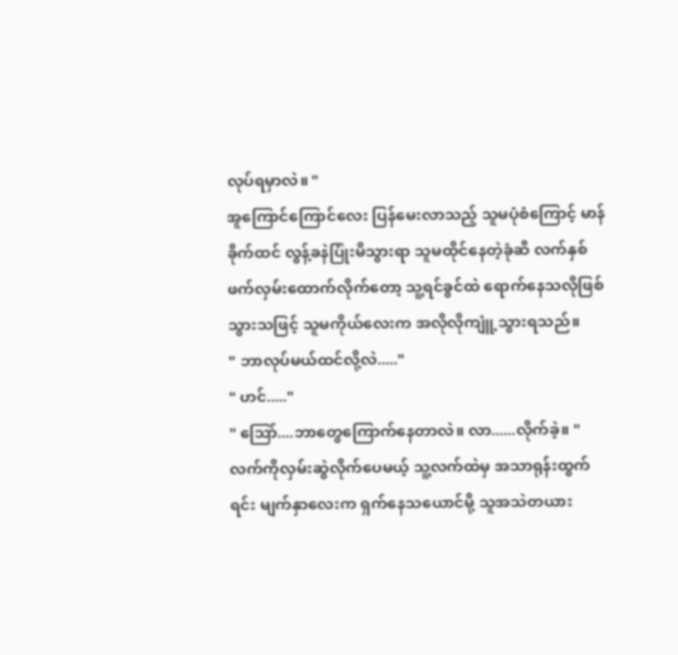လုပ်ရမှာလဲ။ "
အူကြောင်ကြောင်လေး ပြန်မေးလာသည့် သူမပုံစံကြောင့် မာန်ခိုက်ထင် လွန့်ခနဲပြုံးမိသွားရာ သူမထိုင်နေတဲ့ခုံဆီ လက်နှစ်ဖက်လှမ်းထောက်လိုက်တော့ သူ့ရင်ခွင်ထဲ ရောက်နေသလိုဖြစ်သွားသဖြင့် သူမကိုယ်လေးက အလိုလိုကျူံ့သွားရသည်။
" ဘာလုပ်မယ်ထင်လို့လဲ....."
" ဟင်....."
" သြော်....ဘာတွေကြောက်နေတာလဲ။ လာ......လိုက်ခဲ့။ "
လက်ကိုလှမ်းဆွဲလိုက်ပေမယ့် သူ့လက်ထဲမှ အသာရုန်းထွက်ရင်း မျက်နှာလေးက ရှက်နေသယောင်မို့ သူအသဲတယား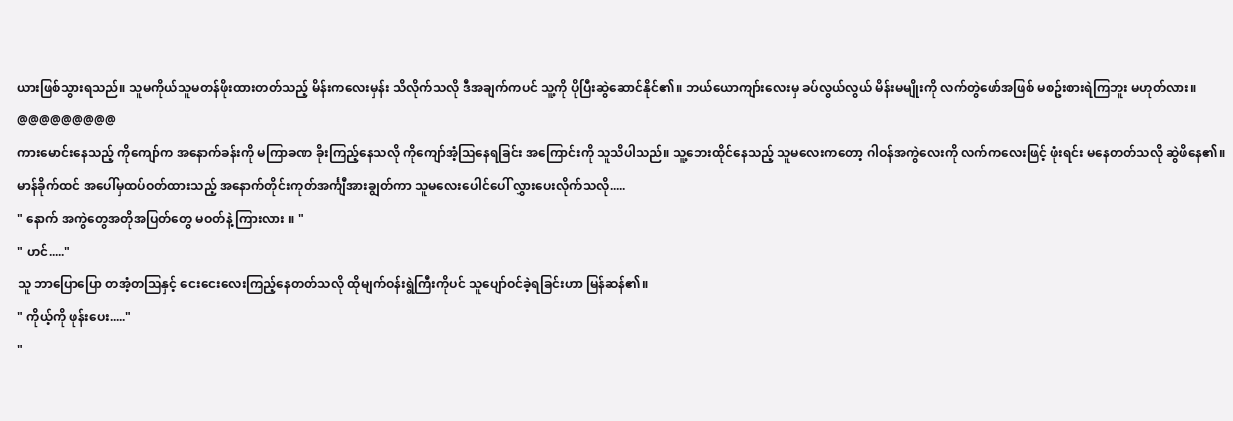ယားဖြစ်သွားရသည်။ သူမကိုယ်သူမတန်ဖိုးထားတတ်သည့် မိန်းကလေးမှန်း သိလိုက်သလို ဒီအချက်ကပင် သူ့ကို ပိုပြီးဆွဲဆောင်နိုင်၏။ ဘယ်ယောကျာ်းလေးမှ ခပ်လွယ်လွယ် မိန်းမမျိုးကို လက်တွဲဖော်အဖြစ် မစဥ်းစားရဲကြဘူး မဟုတ်လား။
@@@@@@@@@
ကားမောင်းနေသည့် ကိုကျော်က အနောက်ခန်းကို မကြာခဏ ခိုးကြည့်နေသလို ကိုကျော်အံ့သြနေရခြင်း အကြောင်းကို သူသိပါသည်။ သူ့ဘေးထိုင်နေသည့် သူမလေးကတော့ ဂါဝန်အကွဲလေးကို လက်ကလေးဖြင့် ဖုံးရင်း မနေတတ်သလို ဆွဲဖိနေ၏။ မာန်ခိုက်ထင် အပေါ်မှထပ်ဝတ်ထားသည့် အနောက်တိုင်းကုတ်အင်္ကျီအားချွတ်ကာ သူမလေးပေါင်ပေါ် လွှားပေးလိုက်သလို.....
" နောက် အကွဲတွေအတိုအပြတ်တွေ မဝတ်နဲ့ ကြားလား ။ "
" ဟင်....."
သူ ဘာပြောပြော တအံ့တသြနှင့် ငေးငေးလေးကြည့်နေတတ်သလို ထိုမျက်ဝန်းရွဲကြီးကိုပင် သူပျော်ဝင်ခဲ့ရခြင်းဟာ မြန်ဆန်၏။
" ကိုယ့်ကို ဖုန်းပေး....."
"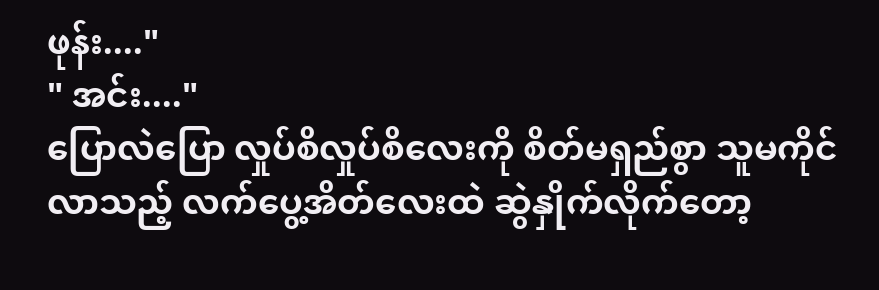ဖုန်း...."
" အင်း...."
ပြောလဲပြော လှုပ်စိလှုပ်စိလေးကို စိတ်မရှည်စွာ သူမကိုင်လာသည့် လက်ပွေ့အိတ်လေးထဲ ဆွဲနှိုက်လိုက်တော့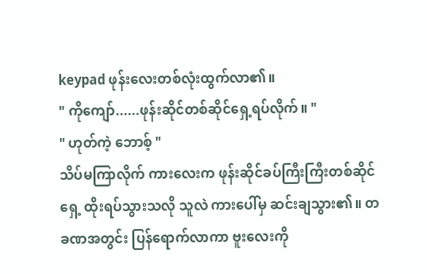keypad ဖုန်းလေးတစ်လုံးထွက်လာ၏။
" ကိုကျော်......ဖုန်းဆိုင်တစ်ဆိုင်ရှေ့ရပ်လိုက်။ "
" ဟုတ်ကဲ့ ဘောစ့် "
သိပ်မကြာလိုက် ကားလေးက ဖုန်းဆိုင်ခပ်ကြီးကြီးတစ်ဆိုင်ရှေ့ ထိုးရပ်သွားသလို သူလဲ ကားပေါ်မှ ဆင်းချသွား၏။ တခဏအတွင်း ပြန်ရောက်လာကာ ဗူးလေးကို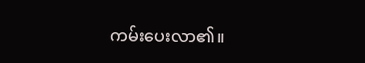ကမ်းပေးလာ၏။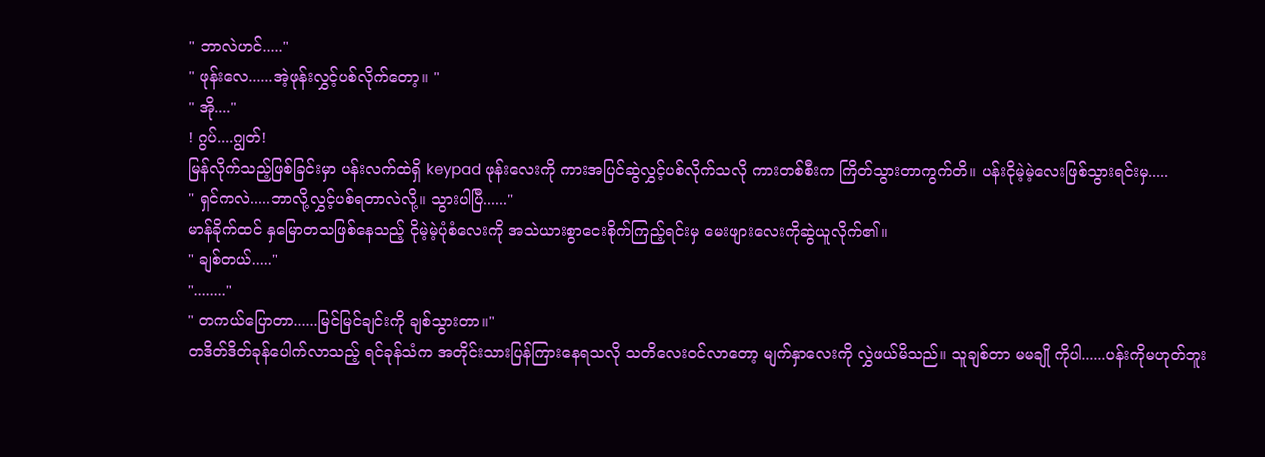" ဘာလဲဟင်....."
" ဖုန်းလေ......အဲ့ဖုန်းလွှင့်ပစ်လိုက်တော့။ "
" အို...."
! ဂွပ်....ဂျွတ်!
မြန်လိုက်သည့်ဖြစ်ခြင်းမှာ ပန်းလက်ထဲရှိ keypad ဖုန်းလေးကို ကားအပြင်ဆွဲလွှင့်ပစ်လိုက်သလို ကားတစ်စီးက ကြိတ်သွားတာကွက်တိ။ ပန်းငိုမဲ့မဲ့လေးဖြစ်သွားရင်းမှ.....
" ရှင်ကလဲ.....ဘာလို့လွှင့်ပစ်ရတာလဲလို့။ သွားပါပြီ......"
မာန်ခိုက်ထင် နှမြောတသဖြစ်နေသည့် ငိုမဲ့မဲ့ပုံစံလေးကို အသဲယားစွာငေးစိုက်ကြည့်ရင်းမှ မေးဖျားလေးကိုဆွဲယူလိုက်၏။
" ချစ်တယ်....."
"........"
" တကယ်ပြောတာ......မြင်မြင်ချင်းကို ချစ်သွားတာ။"
တဒိတ်ဒိတ်ခုန်ပေါက်လာသည့် ရင်ခုန်သံက အတိုင်းသားပြန်ကြားနေရသလို သတိလေးဝင်လာတော့ မျက်နှာလေးကို လွှဲဖယ်မိသည်။ သူချစ်တာ မမချို ကိုပါ......ပန်းကိုမဟုတ်ဘူး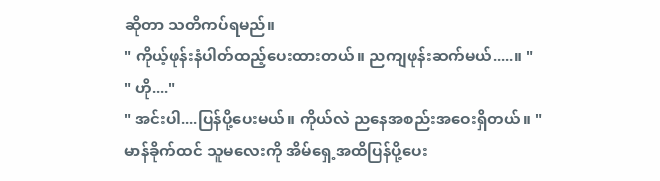ဆိုတာ သတိကပ်ရမည်။
" ကိုယ့်ဖုန်းနံပါတ်ထည့်ပေးထားတယ်။ ညကျဖုန်းဆက်မယ်.....။ "
" ဟို...."
" အင်းပါ....ပြန်ပို့ပေးမယ်။ ကိုယ်လဲ ညနေအစည်းအဝေးရှိတယ်။ "
မာန်ခိုက်ထင် သူမလေးကို အိမ်ရှေ့အထိပြန်ပို့ပေး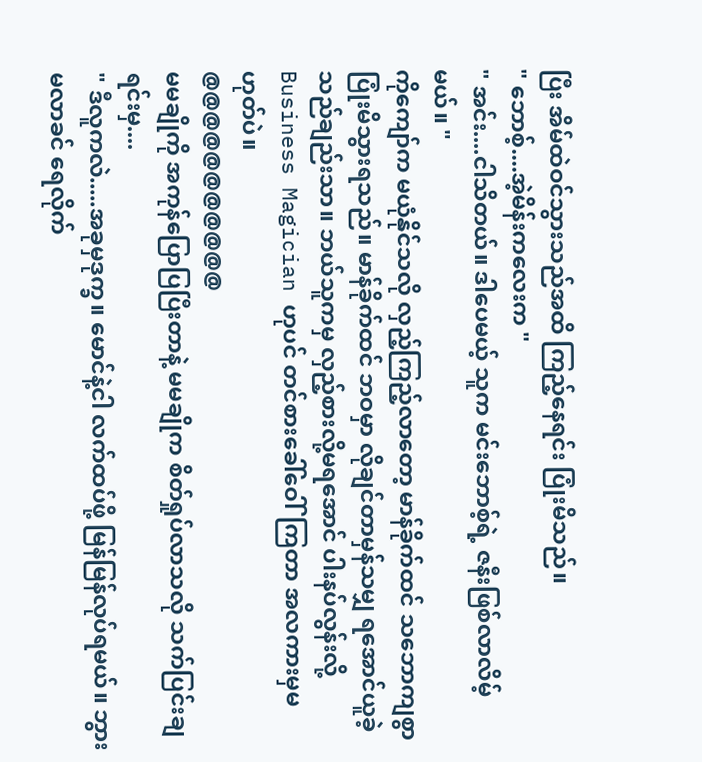ပြီး အိမ်ထဲဝင်သွားသည်အထိ ကြည့်နေရင်း ပြုံးမိသည်။
" ဘောစ့်....အဲ့မိန်းကလေးက "
" အင်း....ငါသိတယ်။ ဒါပေမယ့် သူက မင်းဘောစ့်ရဲ့ ဇနီးဖြစ်လာလိမ့်မယ်။ "
ကိုကျော်က မယုံနိုင်သလို လှည့်ကြည့်လာတော့ မာန်ခိုက်ထင် သဘောကျစွာ ပြုံးမိသွားရသည်။ မာန်ခိုက်ထင် ဘဝမှာ လိုချင်တာမှန်သမျှ ရအောင်ယူခဲ့သည်ချည်းသာ။ ဘယ်သူကမှ လှည့်စားလို့မရအောင် ပါးနပ်လွန်းလို့ Business Magician ဟုပင် တင်စားခေါ်ဝေါ်ကြတာ အလကားမှမဟုတ်ပဲ။
@@@@@@@@@@@
မမချိုကို အကုန်ပြောပြပြီးတာနဲ့ မမချိုက စိတ်ရှုပ်လာသလို သက်ပြင်းချရင်းမှ....
" ဒီလူကလဲ.....အခုမှဒုက္ခ။ မောင်နဲ့ငါ လက်ထပ်ဖို့ မြန်မြန်လုပ်ရမယ်။ ဘွားမလာခင် ရေလိုက်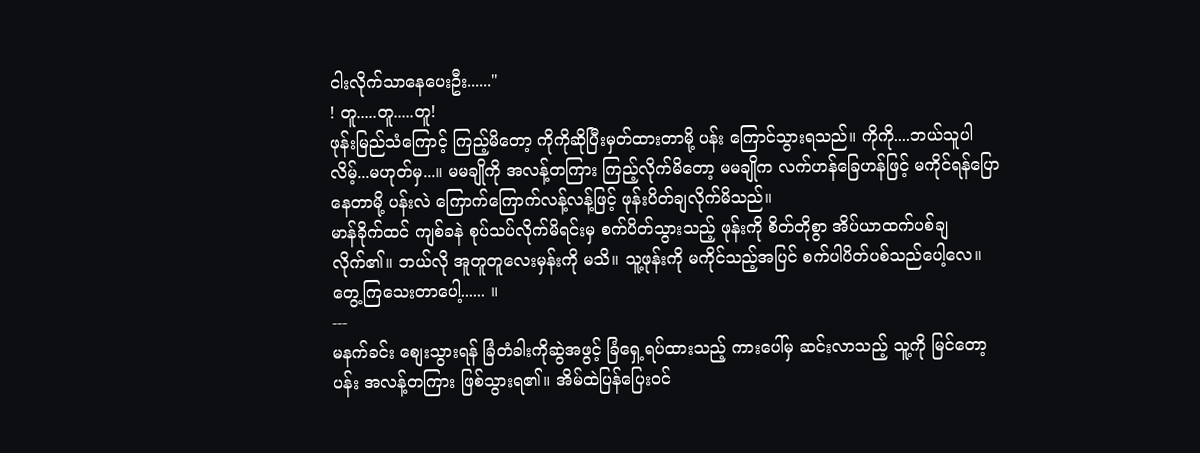ငါးလိုက်သာနေပေးဦး......"
! တူ.....တူ.....တူ!
ဖုန်းမြည်သံကြောင့် ကြည့်မိတော့ ကိုကိုဆိုပြီးမှတ်ထားတာမို့ ပန်း ကြောင်သွားရသည်။ ကိုကို....ဘယ်သူပါလိမ့်...မဟုတ်မှ...။ မမချိုကို အလန့်တကြား ကြည့်လိုက်မိတော့ မမချိုက လက်ဟန်ခြေဟန်ဖြင့် မကိုင်ရန်ပြောနေတာမို့ ပန်းလဲ ကြောက်ကြောက်လန့်လန့်ဖြင့် ဖုန်းပိတ်ချလိုက်မိသည်။
မာန်ခိုက်ထင် ကျစ်ခနဲ စုပ်သပ်လိုက်မိရင်းမှ စက်ပိတ်သွားသည့် ဖုန်းကို စိတ်တိုစွာ အိပ်ယာထက်ပစ်ချလိုက်၏။ ဘယ်လို အူတူတူလေးမှန်းကို မသိ။ သူ့ဖုန်းကို မကိုင်သည့်အပြင် စက်ပါပိတ်ပစ်သည်ပေါ့လေ။ တွေ့ကြသေးတာပေါ့...... ။
---
မနက်ခင်း စျေးသွားရန် ခြံတံခါးကိုဆွဲအဖွင့် ခြံရှေ့ရပ်ထားသည့် ကားပေါ်မှ ဆင်းလာသည့် သူ့ကို မြင်တော့ ပန်း အလန့်တကြား ဖြစ်သွားရ၏။ အိမ်ထဲပြန်ပြေးဝင်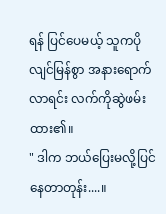ရန် ပြင်ပေမယ့် သူကပိုလျင်မြန်စွာ အနားရောက်လာရင်း လက်ကိုဆွဲဖမ်းထား၏။
" ဒါက ဘယ်ပြေးမလို့ပြင်နေတာတုန်း....။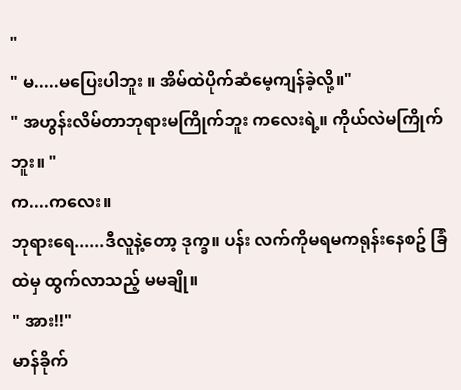"
" မ.....မပြေးပါဘူး ။ အိမ်ထဲပိုက်ဆံမေ့ကျန်ခဲ့လို့။"
" အဟွန်းလိမ်တာဘုရားမကြိုက်ဘူး ကလေးရဲ့။ ကိုယ်လဲမကြိုက်ဘူး။ "
က....ကလေး။
ဘုရားရေ......ဒီလူနဲ့တော့ ဒုက္ခ။ ပန်း လက်ကိုမရမကရုန်းနေစဥ် ခြံထဲမှ ထွက်လာသည့် မမချို။
" အား!!"
မာန်ခိုက်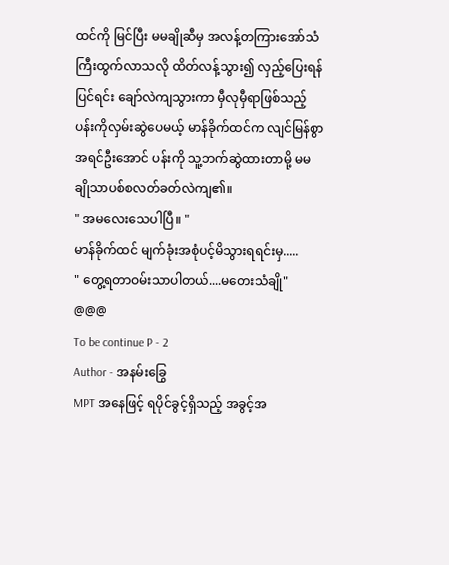ထင်ကို မြင်ပြီး မမချိုဆီမှ အလန့်တကြားအော်သံကြီးထွက်လာသလို ထိတ်လန့်သွား၍ လှည့်ပြေးရန်ပြင်ရင်း ချော်လဲကျသွားကာ မှီလုမှီရာဖြစ်သည့် ပန်းကိုလှမ်းဆွဲပေမယ့် မာန်ခိုက်ထင်က လျင်မြန်စွာအရင်ဦးအောင် ပန်းကို သူ့ဘက်ဆွဲထားတာမို့ မမချိုသာပစ်စလတ်ခတ်လဲကျ၏။
" အမလေးသေပါပြီ။ "
မာန်ခိုက်ထင် မျက်ခုံးအစုံပင့်မိသွားရရင်းမှ.....
" တွေ့ရတာဝမ်းသာပါတယ်....မတေးသံချို"
@@@
To be continue P - 2
Author - အနမ်းခြွေ
MPT အနေဖြင့် ရပိုင်ခွင့်ရှိသည့် အခွင့်အ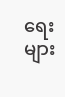ရေးများ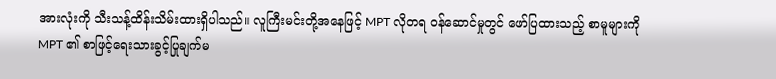အားလုံးကို သီးသန့်ထိန်းသိမ်းထားရှိပါသည်။ လူကြီးမင်းတို့အနေဖြင့် MPT လိုတရ ဝန်ဆောင်မှုတွင် ဖော်ပြထားသည့် စာမူများကို MPT ၏ စာဖြင့်ရေးသားခွင့်ပြုချက်မ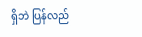ရှိဘဲ ပြန်လည်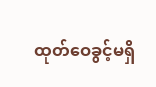ထုတ်ဝေခွင့်မရှိ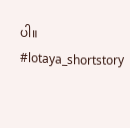ပါ။
#lotaya_shortstory